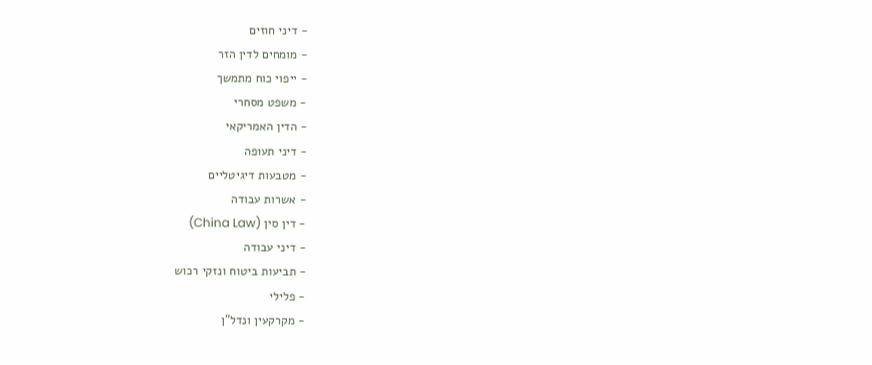- דיני חוזים
- מומחים לדין הזר
- ייפוי כוח מתמשך
- משפט מסחרי
- הדין האמריקאי
- דיני תעופה
- מטבעות דיגיטליים
- אשרות עבודה
- דין סין (China Law)
- דיני עבודה
- תביעות ביטוח ונזקי רכוש
- פלילי
- מקרקעין ונדל"ן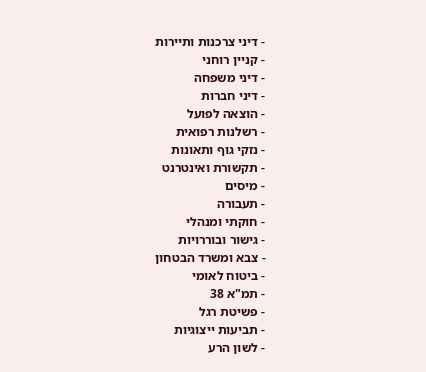- דיני צרכנות ותיירות
- קניין רוחני
- דיני משפחה
- דיני חברות
- הוצאה לפועל
- רשלנות רפואית
- נזקי גוף ותאונות
- תקשורת ואינטרנט
- מיסים
- תעבורה
- חוקתי ומנהלי
- גישור ובוררויות
- צבא ומשרד הבטחון
- ביטוח לאומי
- תמ"א 38
- פשיטת רגל
- תביעות ייצוגיות
- לשון הרע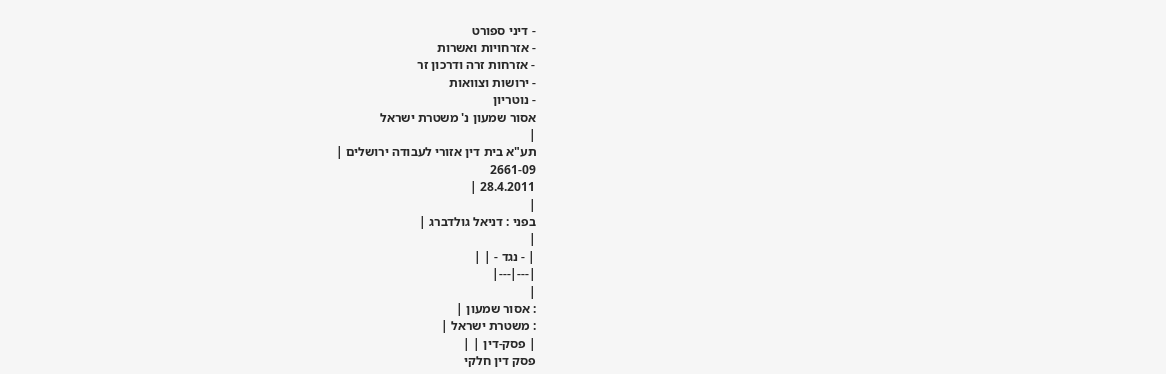- דיני ספורט
- אזרחויות ואשרות
- אזרחות זרה ודרכון זר
- ירושות וצוואות
- נוטריון
אסור שמעון נ' משטרת ישראל
|
תע"א בית דין אזורי לעבודה ירושלים |
2661-09
28.4.2011 |
|
בפני : דניאל גולדברג |
|
| - נגד - | |
|---|---|
|
: אסור שמעון |
: משטרת ישראל |
| פסק-דין | |
פסק דין חלקי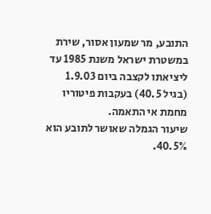התובע, מר שמעון אסור, שירת במשטרת ישראל משנת 1985 עד ליציאתו לקצבה ביום 1.9.03 (בגיל 40.5) בעקבות פיטוריו מחמת אי התאמה.
שיעור הגמלה שאושר לתובע הוא 40.5%.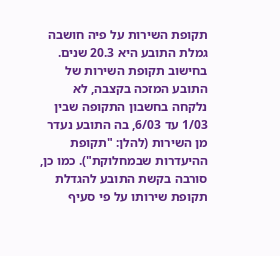תקופת השירות על פיה חושבה גמלת התובע היא 20.3 שנים.
בחישוב תקופת השירות של התובע המזכה בקצבה, לא נלקחה בחשבון התקופה שבין 1/03 עד 6/03, בה התובע נעדר מן השירות (להלן: "תקופת ההיעדרות שבמחלוקת"). כמו כן, סורבה בקשת התובע להגדלת תקופת שירותו על פי סעיף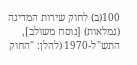100(ב) לחוק שירות המדינה (גמלאות) [נוסח משולב], התש"ל-1970 (להלן: "החוק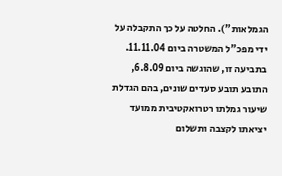הגמלאות"). החלטה על כך התקבלה על ידי מפכ"ל המשטרה ביום 11.11.04.
בתביעה זו, שהוגשה ביום 6.8.09, התובע תובע סעדים שונים, בהם הגדלת שיעור גמלתו רטרואקטיבית ממועד יציאתו לקצבה ותשלום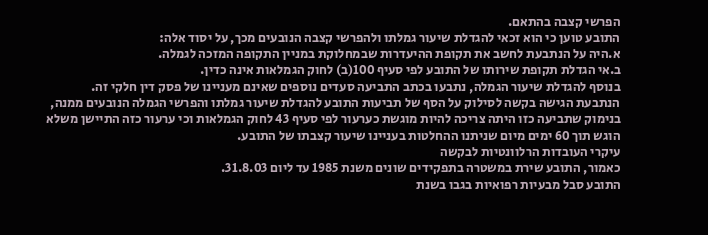הפרשי קצבה בהתאם.
התובע טוען כי הוא זכאי להגדלת שיעור גמלתו ולהפרשי קצבה הנובעים מכך, על יסוד אלה:
א.היה על הנתבעת לחשב את תקופת ההיעדרות שבמחלוקת במניין התקופה המזכה לגמלה.
ב.אי הגדלת תקופת שירותו של התובע לפי סעיף 100(ב) לחוק הגמלאות אינה כדין.
בנוסף להגדלת שיעור הגמלה, נתבעו בכתב התביעה סעדים נוספים שאינם מעניינו של פסק דין חלקי זה.
הנתבעת הגישה בקשה לסילוק על הסף של תביעות התובע להגדלת שיעור גמלתו והפרשי הגמלה הנובעים ממנה, בנימוק שתביעה כזו היתה צריכה להיות מוגשת כערעור לפי סעיף 43 לחוק הגמלאות וכי ערעור כזה התיישן משלא הוגש תוך 60 ימים מיום שניתנו ההחלטות בעניינו שיעור קצבתו של התובע.
עיקרי העובדות הרלוונטיות לבקשה
כאמור, התובע שירת במשטרה בתפקידים שונים משנת 1985 עד ליום 31.8.03.
התובע סבל מבעיות רפואיות בגבו בשנת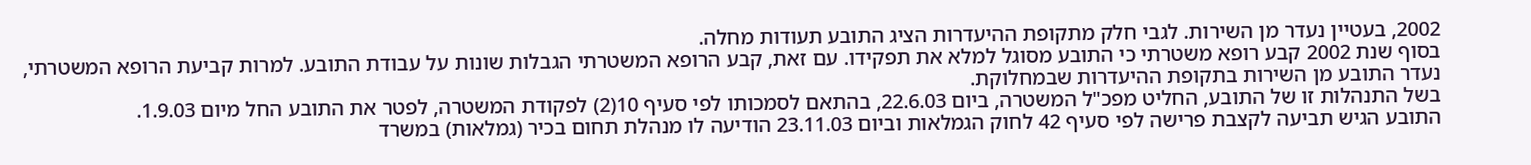2002, בעטיין נעדר מן השירות. לגבי חלק מתקופת ההיעדרות הציג התובע תעודות מחלה.
בסוף שנת 2002 קבע רופא משטרתי כי התובע מסוגל למלא את תפקידו. עם זאת, קבע הרופא המשטרתי הגבלות שונות על עבודת התובע. למרות קביעת הרופא המשטרתי, נעדר התובע מן השירות בתקופת ההיעדרות שבמחלוקת.
בשל התנהלות זו של התובע, החליט מפכ"ל המשטרה, ביום 22.6.03, בהתאם לסמכותו לפי סעיף 10(2) לפקודת המשטרה, לפטר את התובע החל מיום 1.9.03.
התובע הגיש תביעה לקצבת פרישה לפי סעיף 42 לחוק הגמלאות וביום 23.11.03 הודיעה לו מנהלת תחום בכיר (גמלאות) במשרד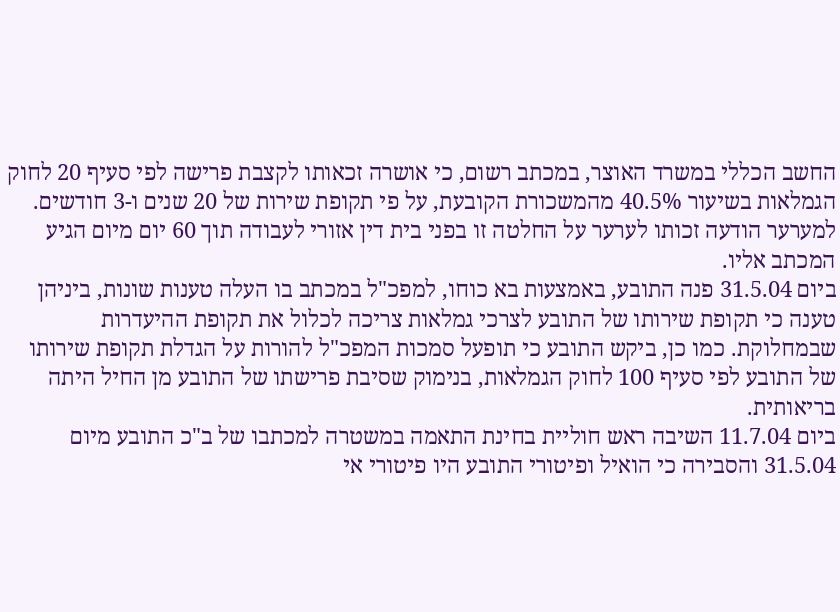החשב הכללי במשרד האוצר, במכתב רשום, כי אושרה זכאותו לקצבת פרישה לפי סעיף 20 לחוק הגמלאות בשיעור 40.5% מהמשכורת הקובעת, על פי תקופת שירות של 20 שנים ו-3 חודשים. למערער הודעה זכותו לערער על החלטה זו בפני בית דין אזורי לעבודה תוך 60 יום מיום הגיע המכתב אליו.
ביום 31.5.04 פנה התובע, באמצעות בא כוחו, למפכ"ל במכתב בו העלה טענות שונות, ביניהן טענה כי תקופת שירותו של התובע לצרכי גמלאות צריכה לכלול את תקופת ההיעדרות שבמחלוקת. כמו כן, ביקש התובע כי תופעל סמכות המפכ"ל להורות על הגדלת תקופת שירותו של התובע לפי סעיף 100 לחוק הגמלאות, בנימוק שסיבת פרישתו של התובע מן החיל היתה בריאותית.
ביום 11.7.04 השיבה ראש חוליית בחינת התאמה במשטרה למכתבו של ב"כ התובע מיום 31.5.04 והסבירה כי הואיל ופיטורי התובע היו פיטורי אי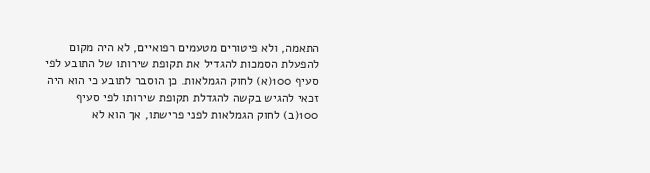התאמה, ולא פיטורים מטעמים רפואיים, לא היה מקום להפעלת הסמכות להגדיל את תקופת שירותו של התובע לפי סעיף 100(א) לחוק הגמלאות. כן הוסבר לתובע כי הוא היה זכאי להגיש בקשה להגדלת תקופת שירותו לפי סעיף 100(ב) לחוק הגמלאות לפני פרישתו, אך הוא לא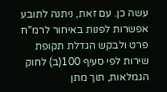עשה כן. עם זאת, ניתנה לתובע אפשרות לפנות באיחור לרמ"ח פרט ולבקש הגדלת תקופת שירות לפי סעיף 100(ב) לחוק הגמלאות, תוך מתן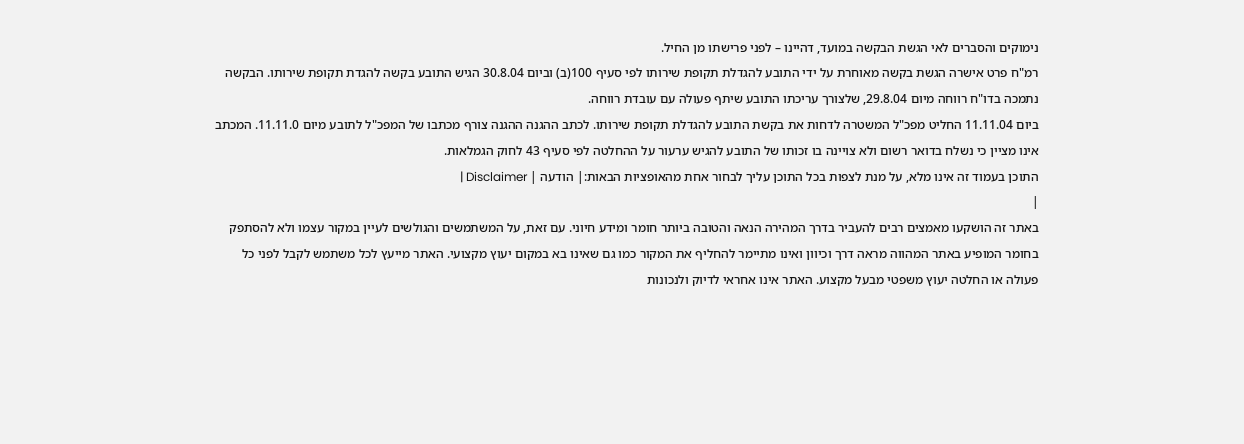נימוקים והסברים לאי הגשת הבקשה במועד, דהיינו – לפני פרישתו מן החיל.
רמ"ח פרט אישרה הגשת בקשה מאוחרת על ידי התובע להגדלת תקופת שירותו לפי סעיף 100(ב) וביום 30.8.04 הגיש התובע בקשה להגדת תקופת שירותו. הבקשה נתמכה בדו"ח רווחה מיום 29.8.04, שלצורך עריכתו התובע שיתף פעולה עם עובדת רווחה.
ביום 11.11.04 החליט מפכ"ל המשטרה לדחות את בקשת התובע להגדלת תקופת שירותו. לכתב ההגנה ההגנה צורף מכתבו של המפכ"ל לתובע מיום 11.11.0. המכתב אינו מציין כי נשלח בדואר רשום ולא צויינה בו זכותו של התובע להגיש ערעור על ההחלטה לפי סעיף 43 לחוק הגמלאות.
התוכן בעמוד זה אינו מלא, על מנת לצפות בכל התוכן עליך לבחור אחת מהאופציות הבאות:| הודעה | Disclaimer |
|
באתר זה הושקעו מאמצים רבים להעביר בדרך המהירה הנאה והטובה ביותר חומר ומידע חיוני. עם זאת, על המשתמשים והגולשים לעיין במקור עצמו ולא להסתפק בחומר המופיע באתר המהווה מראה דרך וכיוון ואינו מתיימר להחליף את המקור כמו גם שאינו בא במקום יעוץ מקצועי. האתר מייעץ לכל משתמש לקבל לפני כל פעולה או החלטה יעוץ משפטי מבעל מקצוע. האתר אינו אחראי לדיוק ולנכונות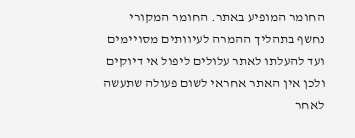החומר המופיע באתר. החומר המקורי נחשף בתהליך ההמרה לעיוותים מסויימים ועד להעלתו לאתר עלולים ליפול אי דיוקים ולכן אין האתר אחראי לשום פעולה שתעשה לאחר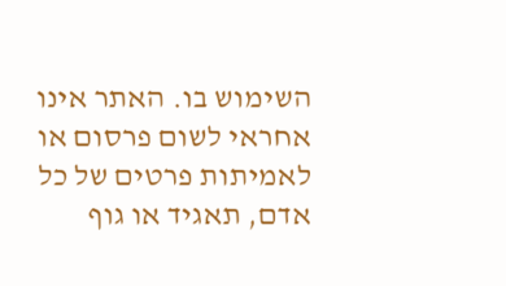השימוש בו. האתר אינו אחראי לשום פרסום או לאמיתות פרטים של כל אדם, תאגיד או גוף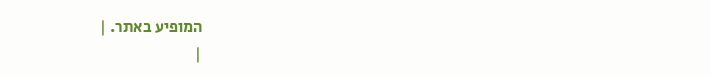המופיע באתר. |
|